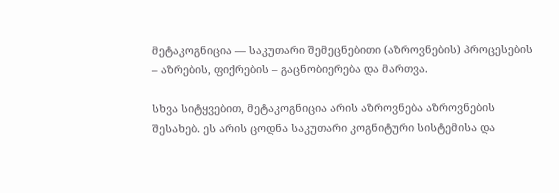მეტაკოგნიცია — საკუთარი შემეცნებითი (აზროვნების) პროცესების – აზრების, ფიქრების – გაცნობიერება და მართვა.

სხვა სიტყვებით, მეტაკოგნიცია არის აზროვნება აზროვნების შესახებ. ეს არის ცოდნა საკუთარი კოგნიტური სისტემისა და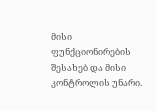მისი ფუნქციონირების შესახებ და მისი კონტროლის უნარი.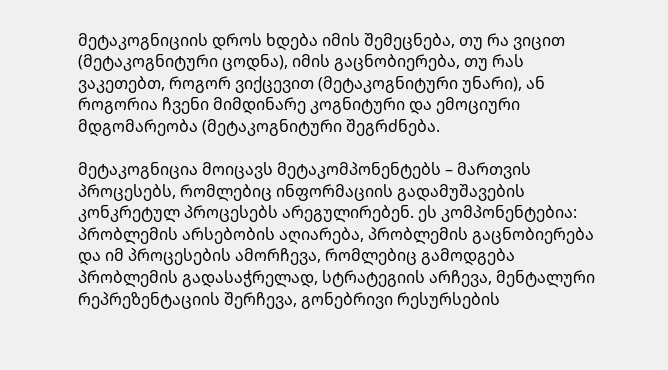მეტაკოგნიციის დროს ხდება იმის შემეცნება, თუ რა ვიცით (მეტაკოგნიტური ცოდნა), იმის გაცნობიერება, თუ რას ვაკეთებთ, როგორ ვიქცევით (მეტაკოგნიტური უნარი), ან როგორია ჩვენი მიმდინარე კოგნიტური და ემოციური მდგომარეობა (მეტაკოგნიტური შეგრძნება.

მეტაკოგნიცია მოიცავს მეტაკომპონენტებს – მართვის პროცესებს, რომლებიც ინფორმაციის გადამუშავების კონკრეტულ პროცესებს არეგულირებენ. ეს კომპონენტებია: პრობლემის არსებობის აღიარება, პრობლემის გაცნობიერება და იმ პროცესების ამორჩევა, რომლებიც გამოდგება პრობლემის გადასაჭრელად, სტრატეგიის არჩევა, მენტალური რეპრეზენტაციის შერჩევა, გონებრივი რესურსების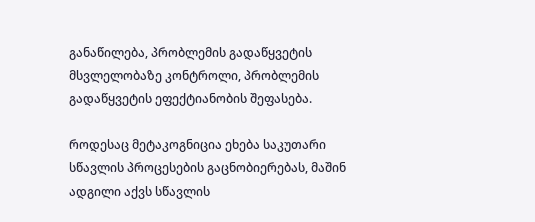განაწილება, პრობლემის გადაწყვეტის მსვლელობაზე კონტროლი, პრობლემის გადაწყვეტის ეფექტიანობის შეფასება.

როდესაც მეტაკოგნიცია ეხება საკუთარი სწავლის პროცესების გაცნობიერებას, მაშინ ადგილი აქვს სწავლის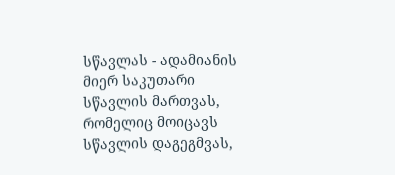სწავლას - ადამიანის მიერ საკუთარი სწავლის მართვას, რომელიც მოიცავს სწავლის დაგეგმვას,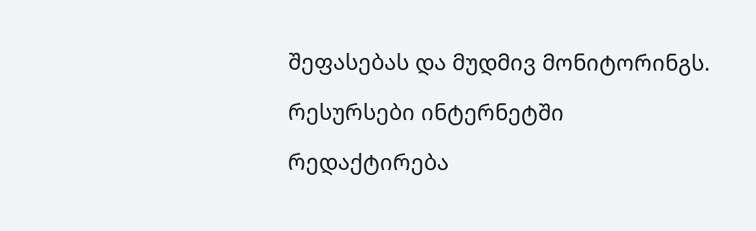შეფასებას და მუდმივ მონიტორინგს.

რესურსები ინტერნეტში

რედაქტირება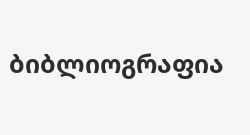ბიბლიოგრაფია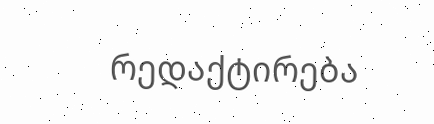რედაქტირება